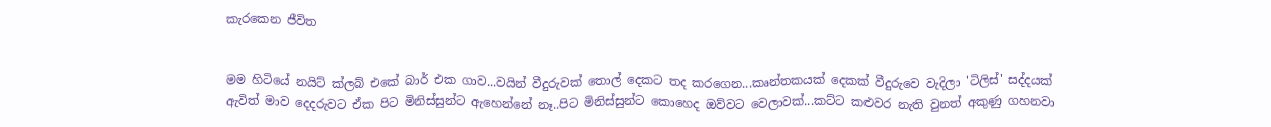කැරකෙන ජීවිත


මම හිටියේ නයිට් ක්ලබ් එකේ බාර් එක ගාව...වයින් වීදුරුවක් තොල් දෙකට තද කරගෙන...කෘන්තකයක් දෙකක් වීදුරුවෙ වැදිලා 'ටිලිස්' සද්දයක් ඇවිත් මාව දෙදරුවට ඒක පිට මිනිස්සුන්ට ඇහෙන්නේ නෑ..පිට මිනිස්සුන්ට කොහෙද ඔව්වට වෙලාවක්...කට්ට කළුවර නැති වුනත් අකුණු ගහනවා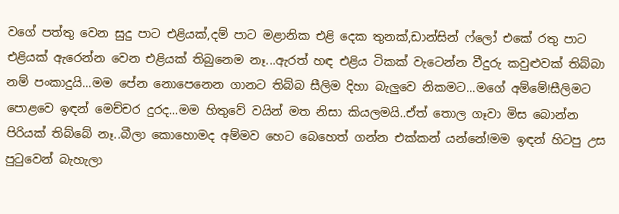වගේ පත්තු වෙන සුදු පාට එළියක්,දම් පාට මළානික එළි දෙක තුනක්,ඩාන්සින් ෆ්ලෝ එකේ රතු පාට එළියක් ඇරෙන්න වෙන එළියක් තිබුනෙම නෑ...ඇරත් හඳ එළිය ටිකක් වැටෙන්න වීදුරු කවුළුවක් තිබ්බා නම් පංකාදුයි...මම පේන නොපෙනෙන ගානට තිබ්බ සීලිම දිහා බැලුවෙ නිකමට...මගේ අම්මේ!සීලිමට පොළවෙ ඉඳන් මෙච්චර දුරද...මම හිතුවේ වයින් මත නිසා කියලමයි..ඒත් තොල ගෑවා මිස බොන්න පිරියක් තිබ්බේ නෑ..බීලා කොහොමද අම්මව හෙට බෙහෙත් ගන්න එක්කන් යන්නේ!මම ඉඳන් හිටපු උස පුටුවෙන් බැහැලා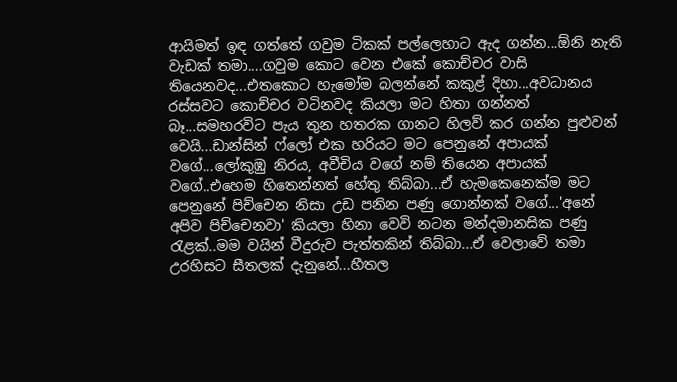ආයිමත් ඉඳ ගත්තේ ගවුම ටිකක් පල්ලෙහාට ඇද ගන්න...ඕනි නැති වැඩක් තමා....ගවුම කොට වෙන එකේ කොච්චර වාසි තියෙනවද...එතකොට හැමෝම බලන්නේ කකුළ් දිහා...අවධානය රස්සවට කොච්චර වටිනවද කියලා මට හිතා ගන්නත් බෑ...සමහරවිට පැය තුන හතරක ගානට හිලව් කර ගන්න පුළුවන් වෙයි...ඩාන්සින් ෆ්ලෝ එක හරියට මට පෙනුනේ අපායක් වගේ...ලෝකුඹු නිරය, අවීචිය වගේ නම් තියෙන අපායක් වගේ..එහෙම හිතෙන්නත් හේතු තිබ්බා...ඒ හැමකෙනෙක්ම මට පෙනුනේ පිච්චෙන නිසා උඩ පනින පණු ගොන්නක් වගේ...'අනේ අපිව පිච්චෙනවා' කියලා හිනා වෙවි නටන මන්දමානසික පණු රැළක්..මම වයින් වීදුරුව පැත්තකින් තිබ්බා...ඒ වෙලාවේ තමා උරහිසට සීතලක් දැනුනේ...හීතල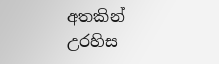අතකින් උරහිස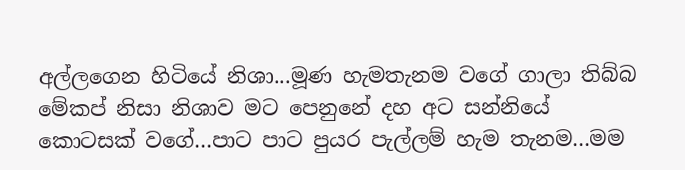අල්ලගෙන හිටියේ නිශා...මූණ හැමතැනම වගේ ගාලා තිබ්බ මේකප් නිසා නිශාව මට පෙනුනේ දහ අට සන්නියේ කොටසක් වගේ...පාට පාට පුයර පැල්ලම් හැම තැනම...මම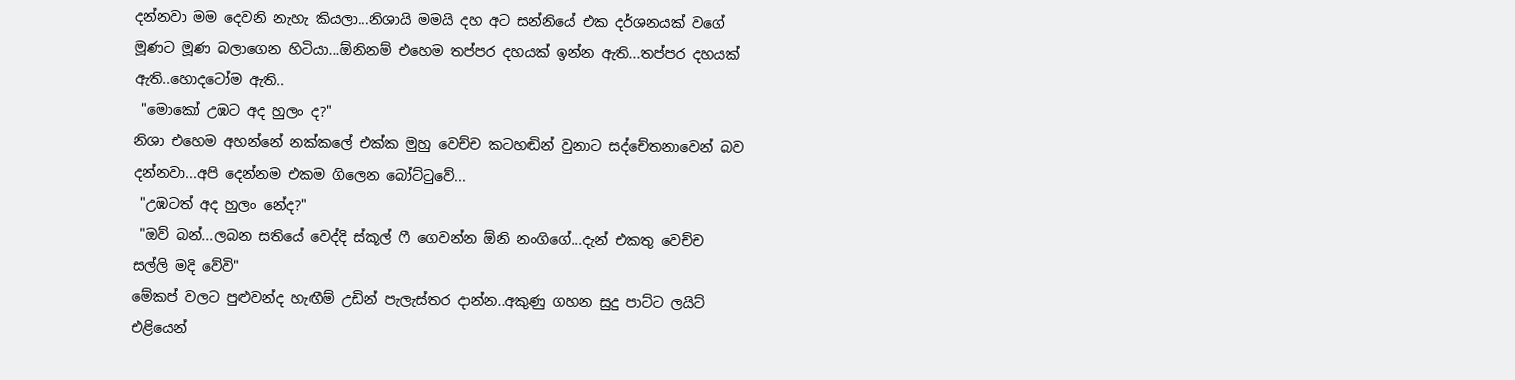දන්නවා මම දෙවනි නැහැ කියලා...නිශායි මමයි දහ අට සන්නියේ එක දර්ශනයක් වගේ මූණට මූණ බලාගෙන හිටියා...ඕනිනම් එහෙම තප්පර දහයක් ඉන්න ඇති...තප්පර දහයක් ඇති..හොදටෝම ඇති..
 "මොකෝ උඹට අද හුලං ද?"
නිශා එහෙම අහන්නේ නක්කලේ එක්ක මුහු වෙච්ච කටහඬින් වුනාට සද්චේතනාවෙන් බව දන්නවා...අපි දෙන්නම එකම ගිලෙන බෝට්ටුවේ...
 "උඹටත් අද හුලං නේද?"
 "ඔව් බන්...ලබන සතියේ වෙද්දි ස්කූල් ෆී ගෙවන්න ඕනි නංගිගේ...දැන් එකතු වෙච්ච සල්ලි මදි වේවි"
මේකප් වලට පුළුවන්ද හැඟීම් උඩින් පැලැස්තර දාන්න..අකුණු ගහන සුදු පාට්ට ලයිට් එළියෙන්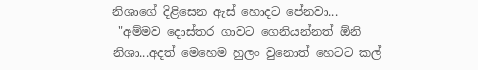නිශාගේ දිළිසෙන ඇස් හොදට පේනවා...
 "අම්මව දොස්තර ගාවට ගෙනියන්නත් ඕනි නිශා...අදත් මෙහෙම හුලං වුනොත් හෙටට කල්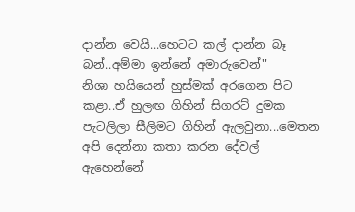දාන්න වෙයි...හෙටට කල් දාන්න බෑ බන්..අම්මා ඉන්නේ අමාරුවෙන්"
නිශා හයියෙන් හුස්මක් අරගෙන පිට කළා..ඒ හුලඟ ගිහින් සිගරට් දුමක පැටලිලා සීලිමට ගිහින් ඇලවුනා...මෙතන අපි දෙන්නා කතා කරන දේවල් ඇහෙන්නේ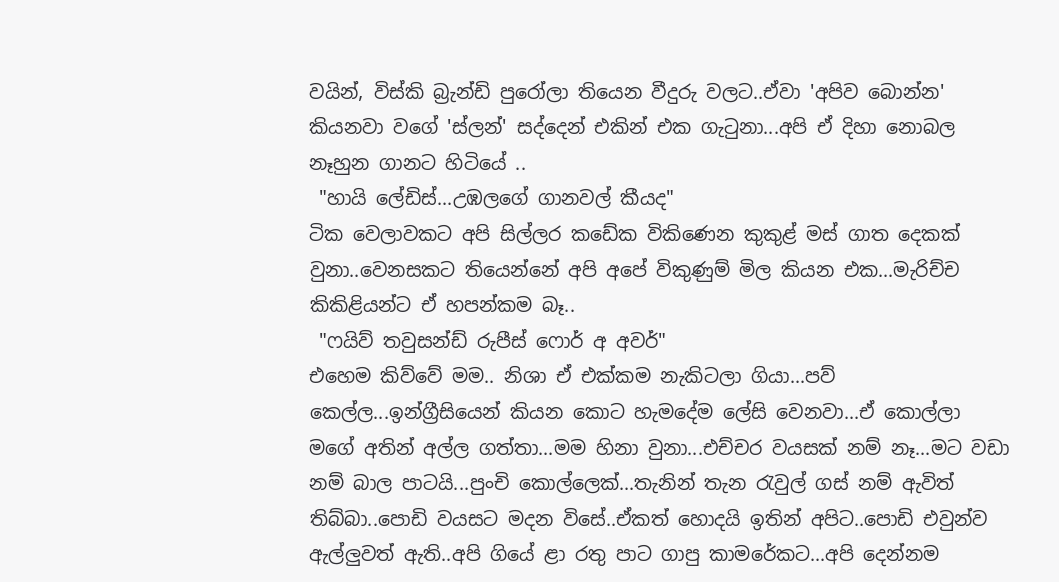වයින්, විස්කි බ්‍රැන්ඩි පුරෝලා තියෙන වීදුරු වලට..ඒවා 'අපිව බොන්න' කියනවා වගේ 'ස්ලන්' සද්දෙන් එකින් එක ගැටුනා...අපි ඒ දිහා නොබල නෑහුන ගානට හිටියේ ..
 "හායි ලේඩිස්...උඹලගේ ගානවල් කීයද"
ටික වෙලාවකට අපි සිල්ලර කඩේක විකිණෙන කුකුළ් මස් ගාත දෙකක් වුනා..වෙනසකට තියෙන්නේ අපි අපේ විකුණුම් මිල කියන එක...මැරිච්ච කිකිළියන්ට ඒ හපන්කම බෑ..
 "ෆයිව් තවුසන්ඩ් රුපීස් ෆොර් අ අවර්"
එහෙම කිව්වේ මම.. නිශා ඒ එක්කම නැකිටලා ගියා...පව් කෙල්ල...ඉන්ග්‍රීසියෙන් කියන කොට හැමදේම ලේසි වෙනවා...ඒ කොල්ලා මගේ අතින් අල්ල ගත්තා...මම හිනා වුනා...එච්චර වයසක් නම් නෑ...මට වඩා නම් බාල පාටයි...පුංචි කොල්ලෙක්...තැනින් තැන රැවුල් ගස් නම් ඇවිත් තිබ්බා..පොඩි වයසට මදන විසේ..ඒකත් හොදයි ඉතින් අපිට..පොඩි එවුන්ව ඇල්ලුවත් ඇති..අපි ගියේ ළා රතු පාට ගාපු කාමරේකට...අපි දෙන්නම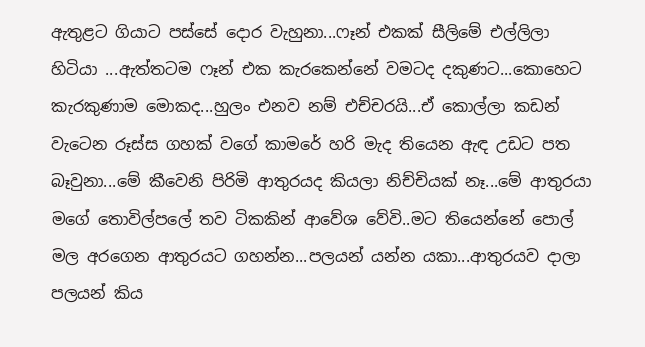ඇතුළට ගියාට පස්සේ දොර වැහුනා...ෆෑන් එකක් සීලිමේ එල්ලිලා හිටියා ...ඇත්තටම ෆෑන් එක කැරකෙන්නේ වමටද දකුණට...කොහෙට කැරකුණාම මොකද...හුලං එනව නම් එච්චරයි...ඒ කොල්ලා කඩන් වැටෙන රූස්ස ගහක් වගේ කාමරේ හරි මැද තියෙන ඇඳ උඩට පත බෑවුනා...මේ කීවෙනි පිරිමි ආතුරයද කියලා නිච්චියක් නෑ...මේ ආතුරයා මගේ තොවිල්පලේ තව ටිකකින් ආවේශ වේවි..මට තියෙන්නේ පොල් මල අරගෙන ආතුරයට ගහන්න...පලයන් යන්න යකා...ආතුරයව දාලා පලයන් කිය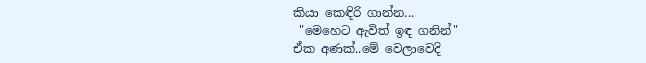කියා කෙඳිරි ගාන්න...
 "මෙහෙට ඇවිත් ඉඳ ගනින්"
ඒක අණක්..මේ වෙලාවෙදි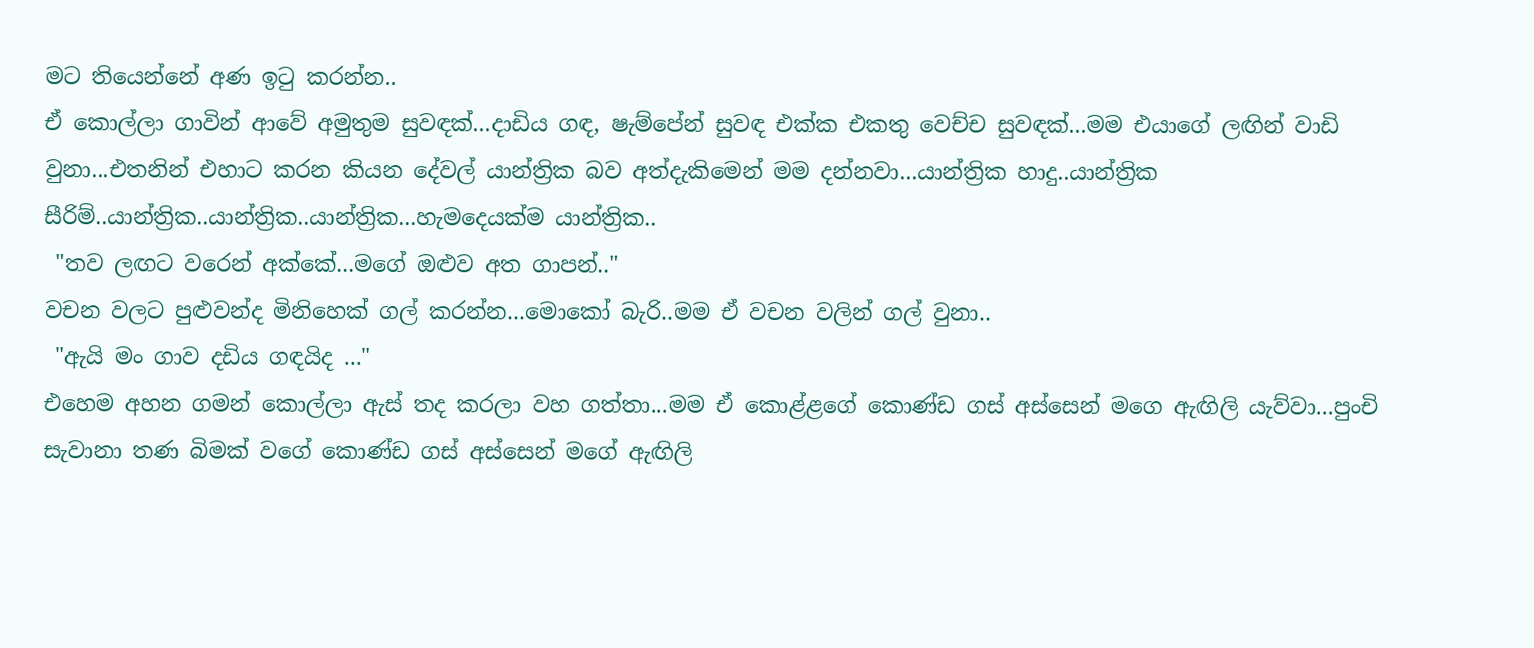මට තියෙන්නේ අණ ඉටු කරන්න..
ඒ කොල්ලා ගාවින් ආවේ අමුතුම සුවඳක්...දාඩිය ගඳ, ෂැම්පේන් සුවඳ එක්ක එකතු වෙච්ච සුවඳක්...මම එයාගේ ලඟින් වාඩි වුනා...එතනින් එහාට කරන කියන දේවල් යාන්ත්‍රික බව අත්දැකිමෙන් මම දන්නවා...යාන්ත්‍රික හාදු..යාන්ත්‍රික සීරිම්..යාන්ත්‍රික..යාන්ත්‍රික..යාන්ත්‍රික...හැමදෙයක්ම යාන්ත්‍රික..
 "තව ලඟට වරෙන් අක්කේ...මගේ ඔළුව අත ගාපන්.."
වචන වලට පුළුවන්ද මිනිහෙක් ගල් කරන්න...මොකෝ බැරි..මම ඒ වචන වලින් ගල් වුනා..
 "ඇයි මං ගාව දඩිය ගඳයිද ..."
එහෙම අහන ගමන් කොල්ලා ඇස් තද කරලා වහ ගත්තා...මම ඒ කොළ්ළගේ කොණ්ඩ ගස් අස්සෙන් මගෙ ඇඟිලි යැව්වා...පුංචි සැවානා තණ බිමක් වගේ කොණ්ඩ ගස් අස්සෙන් මගේ ඇඟිලි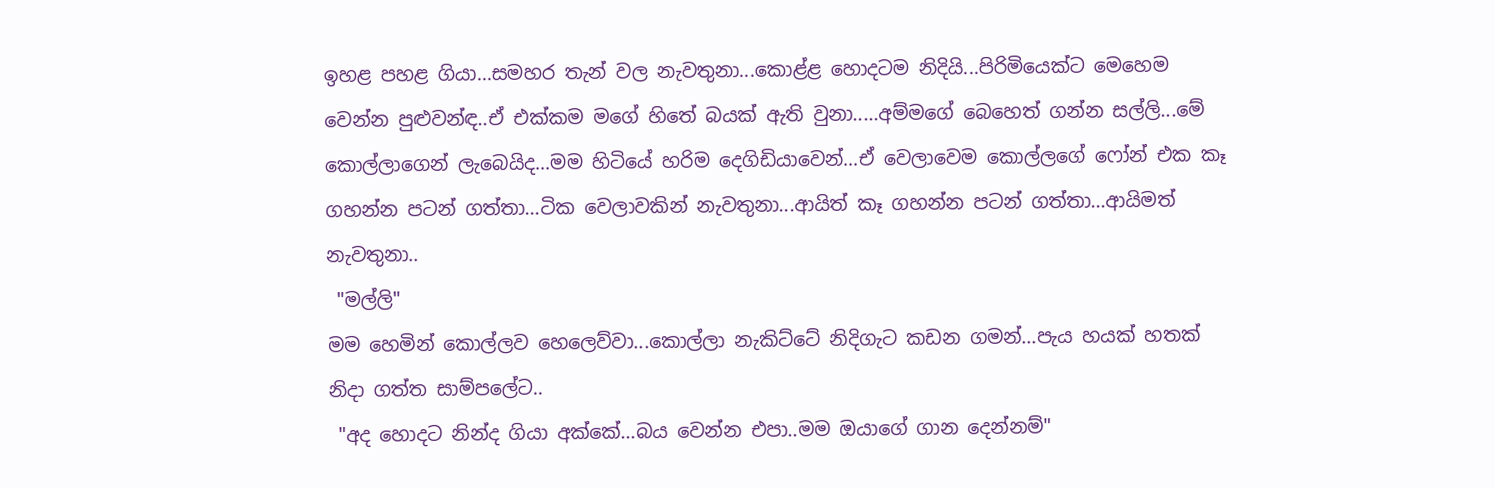ඉහළ පහළ ගියා...සමහර තැන් වල නැවතුනා...කොළ්ළ හොදටම නිදියි...පිරිමියෙක්ට මෙහෙම වෙන්න පුළුවන්ඳ..ඒ එක්කම මගේ හිතේ බයක් ඇති වුනා.....අම්මගේ බෙහෙත් ගන්න සල්ලි...මේ කොල්ලාගෙන් ලැබෙයිද...මම හිටියේ හරිම දෙගිඩියාවෙන්...ඒ වෙලාවෙම කොල්ලගේ ෆෝන් එක කෑ ගහන්න පටන් ගත්තා...ටික වෙලාවකින් නැවතුනා...ආයිත් කෑ ගහන්න පටන් ගත්තා...ආයිමත් නැවතුනා..
 "මල්ලි"
මම හෙමින් කොල්ලව හෙලෙව්වා...කොල්ලා නැකිට්ටේ නිදිගැට කඩන ගමන්...පැය හයක් හතක් නිදා ගත්ත සාම්පලේට..
 "අද හොදට නින්ද ගියා අක්කේ...බය වෙන්න එපා..මම ඔයාගේ ගාන දෙන්නම්"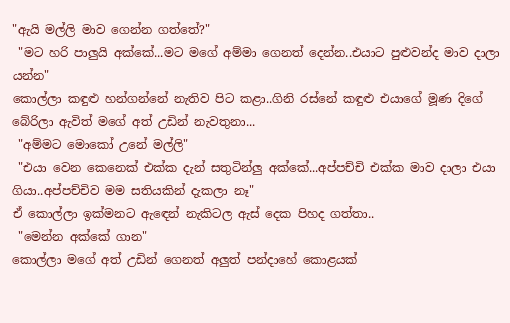"ඇයි මල්ලි මාව ගෙන්න ගත්තේ?"
 "මට හරි පාලුයි අක්කේ...මට මගේ අම්මා ගෙනත් දෙන්න..එයාට පුළුවන්ද මාව දාලා යන්න"
කොල්ලා කඳුළු හන්ගන්නේ නැතිව පිට කළා..ගිනි රස්නේ කඳුළු එයාගේ මූණ දිගේ බේරිලා ඇවිත් මගේ අත් උඩින් නැවතුනා...
 "අම්මට මොකෝ උනේ මල්ලි"
 "එයා වෙන කෙනෙක් එක්ක දැන් සතුටින්ලු අක්කේ...අප්පච්චි එක්ක මාව දාලා එයා ගියා..අප්පච්චිව මම සතියකින් දැකලා නෑ"
ඒ කොල්ලා ඉක්මනට ඇඳෙන් නැකිටල ඇස් දෙක පිහද ගත්තා..
 "මෙන්න අක්කේ ගාන"
කොල්ලා මගේ අත් උඩින් ගෙනත් අලුත් පන්දාහේ කොළයක්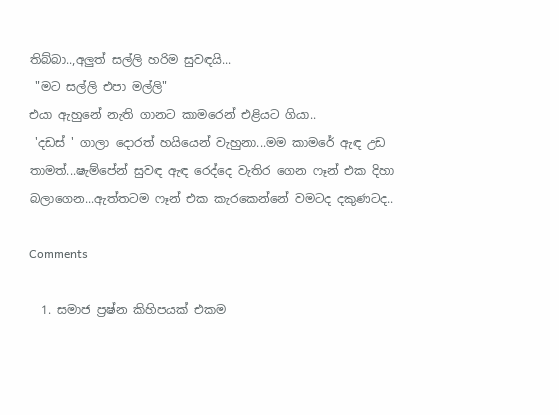තිබ්බා..,අලුත් සල්ලි හරිම සුවඳයි...
 "මට සල්ලි එපා මල්ලි"
එයා ඇහුනේ නැති ගානට කාමරෙන් එළියට ගියා..
 'දඩස් ' ගාලා දොරත් හයියෙන් වැහුනා...මම කාමරේ ඇඳ උඩ තාමත්...ෂැම්පේන් සුවඳ ඇඳ රෙද්දෙ වැතිර ගෙන ෆෑන් එක දිහා බලාගෙන...ඇත්තටම ෆෑන් එක කැරකෙන්නේ වමටද දකුණටද..

Comments

  1. සමාජ ප්‍රෂ්න කිහිපයක් එකම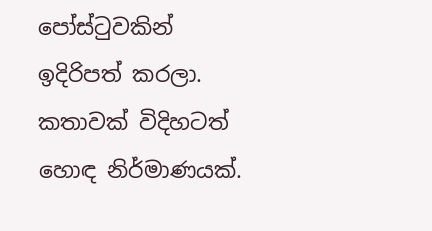පෝස්ටුවකින් ඉදිරිපත් කරලා. කතාවක් විදිහටත් හොඳ නිර්මාණයක්.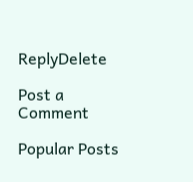ReplyDelete

Post a Comment

Popular Posts